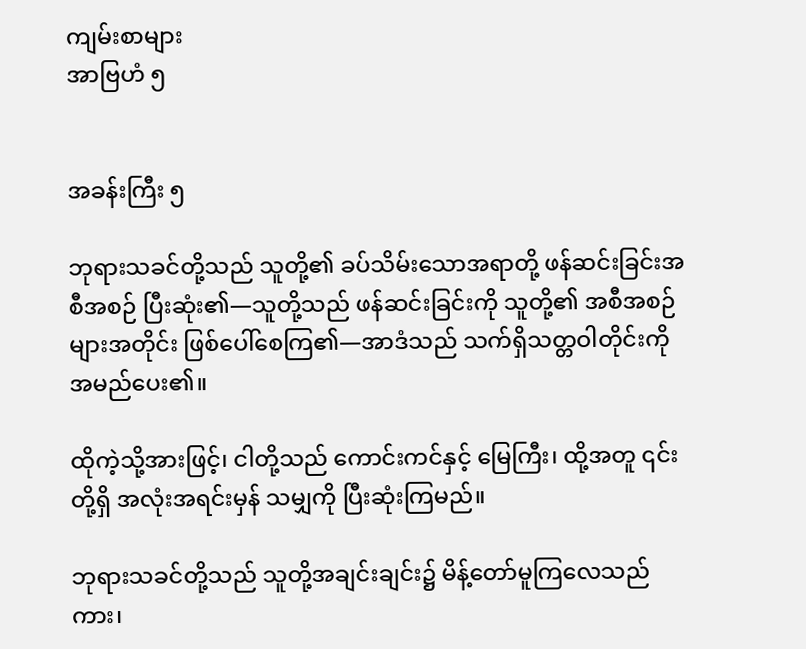ကျမ်းစာများ
အာဗြဟံ ၅


အခန်းကြီး ၅

ဘုရားသခင်တို့သည် သူတို့၏ ခပ်သိမ်းသောအရာတို့ ဖန်ဆင်းခြင်းအစီအစဉ် ပြီးဆုံး၏—သူတို့သည် ဖန်ဆင်းခြင်းကို သူတို့၏ အစီအစဉ်များအတိုင်း ဖြစ်ပေါ်စေကြ၏—အာဒံသည် သက်ရှိသတ္တဝါတိုင်းကို အမည်ပေး၏။

ထိုကဲ့သို့အားဖြင့်၊ ငါတို့သည် ကောင်းကင်နှင့် မြေကြီး၊ ထို့အတူ ၎င်းတို့ရှိ အလုံးအရင်းမှန် သမျှကို ပြီးဆုံးကြမည်။

ဘုရားသခင်တို့သည် သူတို့အချင်းချင်း၌ မိန့်တော်မူကြလေသည်ကား၊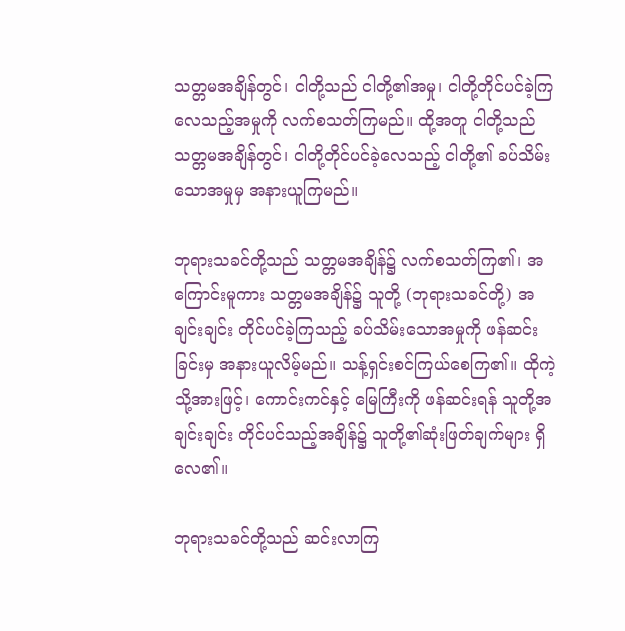သတ္တမအချိန်တွင်၊ ငါတို့သည် ငါတို့၏အမှု၊ ငါတို့တိုင်ပင်ခဲ့ကြလေသည့်အမှုကို လက်စသတ်ကြမည်။ ထို့အတူ ငါတို့သည် သတ္တမအချိန်တွင်၊ ငါတို့တိုင်ပင်ခဲ့လေသည့် ငါတို့၏ ခပ်သိမ်းသောအမှုမှ အနားယူကြမည်။

ဘုရားသခင်တို့သည် သတ္တမအချိန်၌ လက်စသတ်ကြ၏၊ အကြောင်းမူကား သတ္တမအချိန်၌ သူတို့ (ဘုရားသခင်တို့) အချင်းချင်း တိုင်ပင်ခဲ့ကြသည့် ခပ်သိမ်းသောအမှုကို ဖန်ဆင်းခြင်းမှ အနားယူလိမ့်မည်။ သန့်ရှင်းစင်ကြယ်စေကြ၏။ ထိုကဲ့သို့အားဖြင့်၊ ကောင်းကင်နှင့် မြေကြီးကို ဖန်ဆင်းရန် သူတို့အချင်းချင်း တိုင်ပင်သည့်အချိန်၌ သူတို့၏ဆုံးဖြတ်ချက်များ ရှိလေ၏။

ဘုရားသခင်တို့သည် ဆင်းလာကြ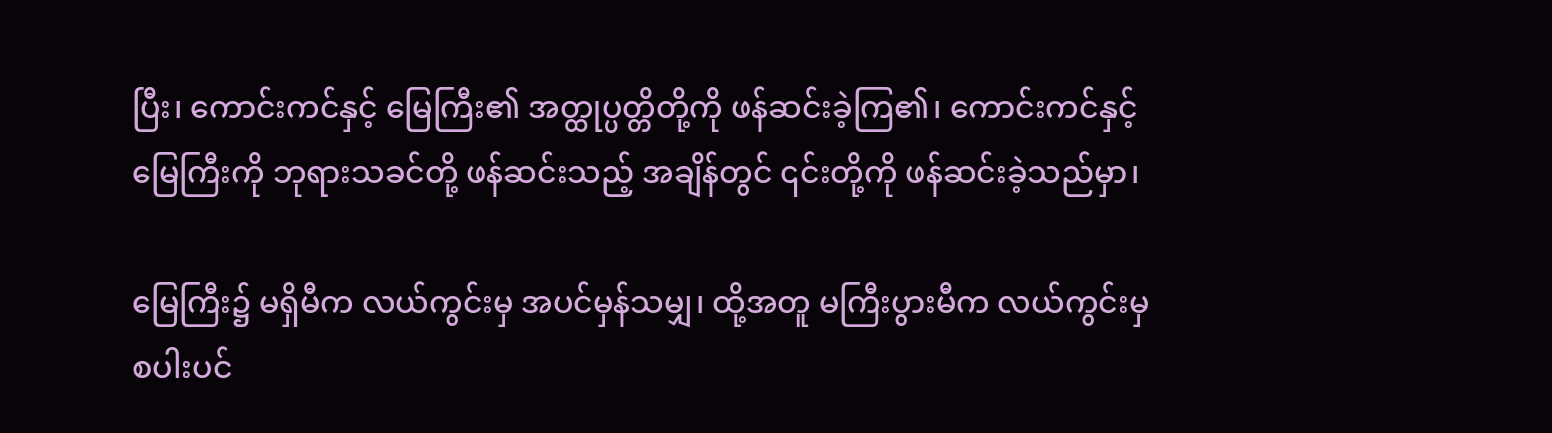ပြီး၊ ကောင်းကင်နှင့် မြေကြီး၏ အတ္ထုပ္ပတ္တိတို့ကို ဖန်ဆင်းခဲ့ကြ၏၊ ကောင်းကင်နှင့် မြေကြီးကို ဘုရားသခင်တို့ ဖန်ဆင်းသည့် အချိန်တွင် ၎င်းတို့ကို ဖန်ဆင်းခဲ့သည်မှာ၊

မြေကြီး၌ မရှိမီက လယ်ကွင်းမှ အပင်မှန်သမျှ၊ ထို့အတူ မကြီးပွားမီက လယ်ကွင်းမှ စပါးပင်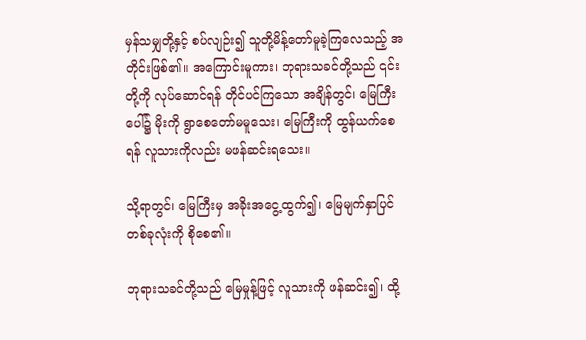မှန်သမျှတို့နှင့် စပ်လျဉ်း၍ သူတို့မိန့်တော်မူခဲ့ကြလေသည့် အတိုင်းဖြစ်၏။ အကြောင်းမူကား၊ ဘုရားသခင်တို့သည် ၎င်းတို့ကို လုပ်ဆောင်ရန် တိုင်ပင်ကြသော အချိန်တွင်၊ မြေကြီးပေါ်၌ မိုးကို ရွာစေတော်မမူသေး၊ မြေကြီးကို ထွန်ယက်စေရန် လူသားကိုလည်း မဖန်ဆင်းရသေး။

သို့ရာတွင်၊ မြေကြီးမှ အခိုးအငွေ့ထွက်၍၊ မြေမျက်နှာပြင်တစ်ခုလုံးကို စိုစေ၏။

ဘုရားသခင်တို့သည် မြေမှုန့်ဖြင့် လူသားကို ဖန်ဆင်း၍၊ ထို့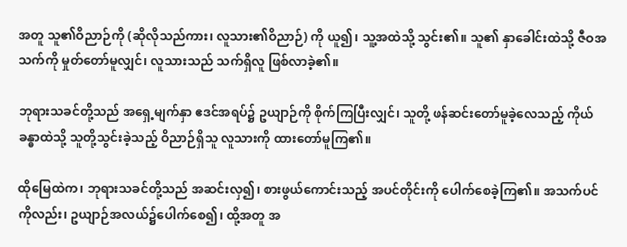အတူ သူ၏ဝိညာဉ်ကို (ဆိုလိုသည်ကား၊ လူသား၏ဝိညာဉ်) ကို ယူ၍၊ သူ့အထဲသို့ သွင်း၏။ သူ၏ နှာခေါင်းထဲသို့ ဇီဝအသက်ကို မှုတ်တော်မူလျှင်၊ လူသားသည် သက်ရှိလူ ဖြစ်လာခဲ့၏။

ဘုရားသခင်တို့သည် အရှေ့မျက်နှာ ဧဒင်အရပ်၌ ဥယျာဉ်ကို စိုက်ကြပြီးလျှင်၊ သူတို့ ဖန်ဆင်းတော်မူခဲ့လေသည့် ကိုယ်ခန္ဓာထဲသို့ သူတို့သွင်းခဲ့သည့် ဝိညာဉ်ရှိသူ လူသားကို ထားတော်မူကြ၏။

ထိုမြေထဲက၊ ဘုရားသခင်တို့သည် အဆင်းလှ၍၊ စားဖွယ်ကောင်းသည့် အပင်တိုင်းကို ပေါက်စေခဲ့ကြ၏။ အသက်ပင်ကိုလည်း၊ ဥယျာဉ်အလယ်၌ပေါက်စေ၍၊ ထို့အတူ အ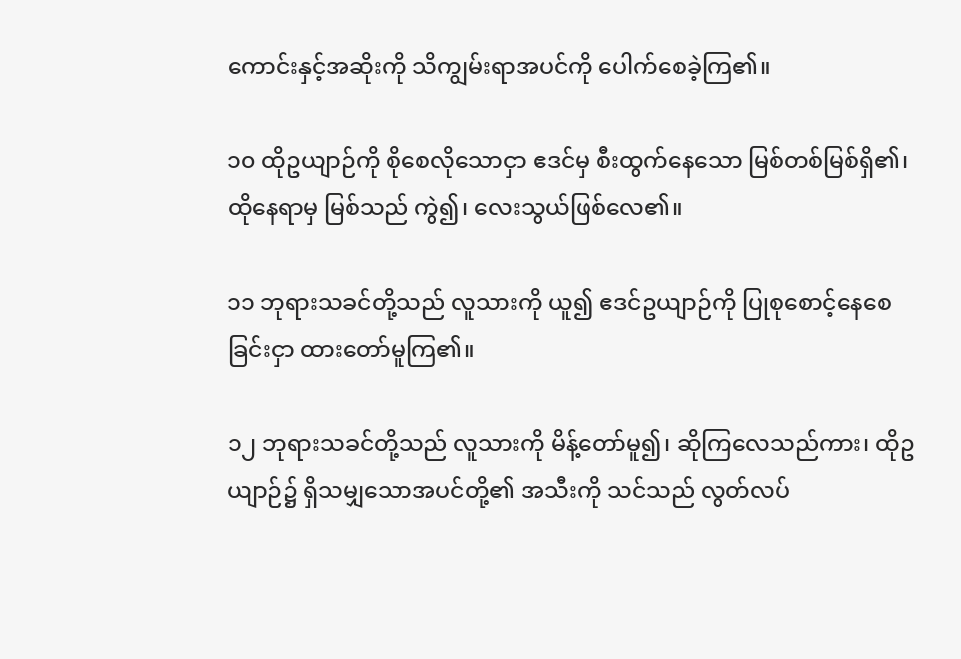ကောင်းနှင့်အဆိုးကို သိကျွမ်းရာအပင်ကို ပေါက်စေခဲ့ကြ၏။

၁၀ ထိုဥယျာဉ်ကို စိုစေလိုသောငှာ ဧဒင်မှ စီးထွက်နေသော မြစ်တစ်မြစ်ရှိ၏၊ ထိုနေရာမှ မြစ်သည် ကွဲ၍၊ လေးသွယ်ဖြစ်လေ၏။

၁၁ ဘုရားသခင်တို့သည် လူသားကို ယူ၍ ဧဒင်ဥယျာဉ်ကို ပြုစုစောင့်နေစေခြင်းငှာ ထားတော်မူကြ၏။

၁၂ ဘုရားသခင်တို့သည် လူသားကို မိန့်တော်မူ၍၊ ဆိုကြလေသည်ကား၊ ထိုဥယျာဉ်၌ ရှိသမျှသောအပင်တို့၏ အသီးကို သင်သည် လွတ်လပ်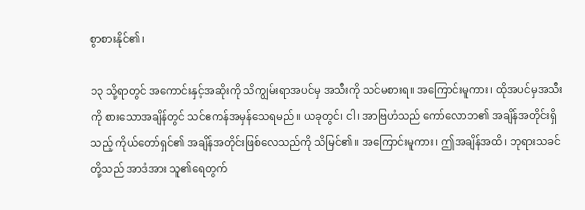စွာစားနိုင်၏၊

၁၃ သို့ရာတွင် အကောင်းနှင့်အဆိုးကို သိကျွမ်းရာအပင်မှ အသီးကို သင်မစားရ။ အကြောင်းမူကား၊ ထိုအပင်မှအသီးကို စားသောအချိန်တွင် သင်ဧကန်အမှန်သေရမည်။ ယခုတွင်၊ ငါ၊ အာဗြဟံသည် ကော်လောဘ၏ အချိန်အတိုင်းရှိသည့် ကိုယ်တော်ရှင်၏ အချိန်အတိုင်းဖြစ်လေသည်ကို သိမြင်၏။ အကြောင်းမူကား၊ ဤအချိန်အထိ၊ ဘုရားသခင်တို့သည် အာဒံအား သူ၏ရေတွက်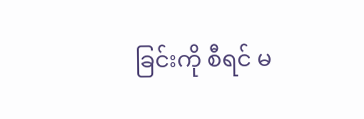ခြင်းကို စီရင် မ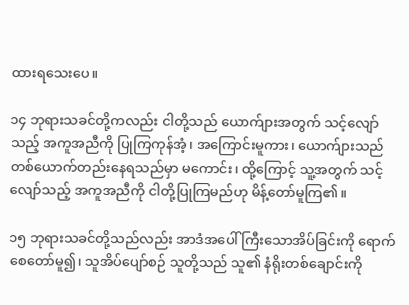ထားရသေးပေ။

၁၄ ဘုရားသခင်တို့ကလည်း ငါတို့သည် ယောက်ျားအတွက် သင့်လျော်သည့် အကူအညီကို ပြုကြကုန်အံ့၊ အကြောင်းမူကား၊ ယောက်ျားသည် တစ်ယောက်တည်းနေရသည်မှာ မကောင်း၊ ထို့ကြောင့် သူ့အတွက် သင့်လျော်သည့် အကူအညီကို ငါတို့ပြုကြမည်ဟု မိန့်တော်မူကြ၏။

၁၅ ဘုရားသခင်တို့သည်လည်း အာဒံအပေါ် ကြီးသောအိပ်ခြင်းကို ရောက်စေတော်မူ၍၊ သူအိပ်ပျော်စဉ် သူတို့သည် သူ၏ နံရိုးတစ်ချောင်းကို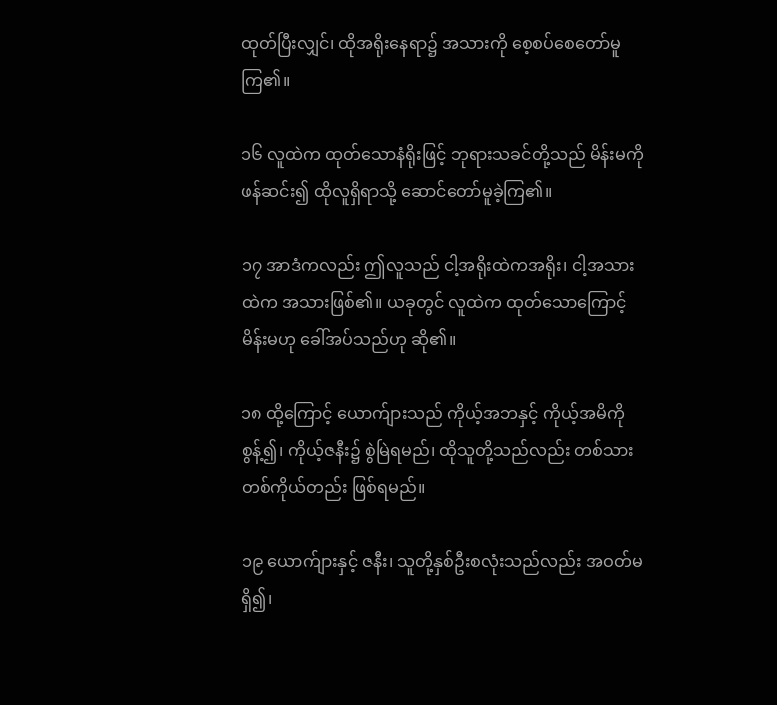ထုတ်ပြီးလျှင်၊ ထိုအရိုးနေရာ၌ အသားကို စေ့စပ်စေတော်မူကြ၏။

၁၆ လူထဲက ထုတ်သောနံရိုးဖြင့် ဘုရားသခင်တို့သည် မိန်းမကို ဖန်ဆင်း၍ ထိုလူရှိရာသို့ ဆောင်တော်မူခဲ့ကြ၏။

၁၇ အာဒံကလည်း ဤလူသည် ငါ့အရိုးထဲကအရိုး၊ ငါ့အသားထဲက အသားဖြစ်၏။ ယခုတွင် လူထဲက ထုတ်သောကြောင့် မိန်းမဟု ခေါ်အပ်သည်ဟု ဆို၏။

၁၈ ထို့ကြောင့် ယောက်ျားသည် ကိုယ့်အဘနှင့် ကိုယ့်အမိကို စွန့်၍၊ ကိုယ့်ဇနီး၌ စွဲမြဲရမည်၊ ထိုသူတို့သည်လည်း တစ်သားတစ်ကိုယ်တည်း ဖြစ်ရမည်။

၁၉ ယောက်ျားနှင့် ဇနီး၊ သူတို့နှစ်ဦးစလုံးသည်လည်း အဝတ်မရှိ၍၊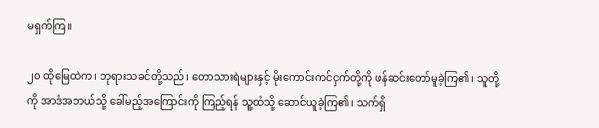မရှက်ကြ။

၂၀ ထိုမြေထဲက၊ ဘုရားသခင်တို့သည်၊ တောသားရဲများနှင့် မိုးကောင်းကင်ငှက်တို့ကို ဖန်ဆင်းတော်မူခဲ့ကြ၏၊ သူတို့ကို အာဒံအဘယ်သို့ ခေါ်မည့်အကြောင်းကို ကြည့်ရန် သူ့ထံသို့ ဆောင်ယူခဲ့ကြ၏၊ သက်ရှိ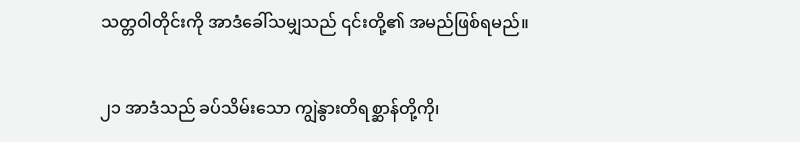သတ္တဝါတိုင်းကို အာဒံခေါ်သမျှသည် ၎င်းတို့၏ အမည်ဖြစ်ရမည်။

၂၁ အာဒံသည် ခပ်သိမ်းသော ကျွဲနွားတိရစ္ဆာန်တို့ကို၊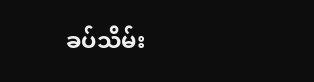ခပ်သိမ်း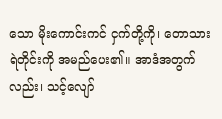သော မိုးကောင်းကင် ငှက်တို့ကို၊ တောသားရဲတိုင်းကို အမည်ပေး၏။ အာဒံအတွက်လည်း၊ သင့်လျော်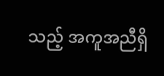သည့် အကူအညီရှိ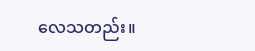လေသတည်း။